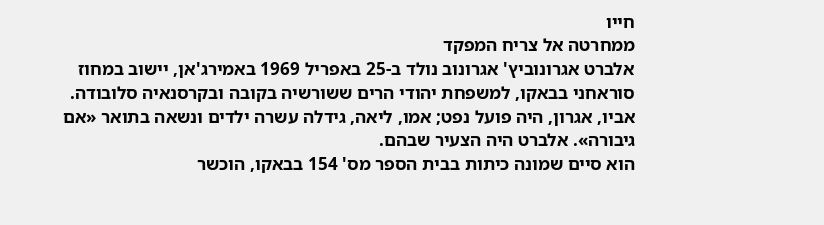חייו
ממחרטה אל צריח המפקד
אלברט אגרונוביץ' אגרונוב נולד ב-25 באפריל 1969 באמירג'אן, יישוב במחוז סוראחני בבאקו, למשפחת יהודי הרים ששורשיה בקובה ובקרסנאיה סלובודה. אביו, אגרון, היה פועל נפט; אמו, ליאה, גידלה עשרה ילדים ונשאה בתואר «אם גיבורה». אלברט היה הצעיר שבהם.
הוא סיים שמונה כיתות בבית הספר מס' 154 בבאקו, הוכשר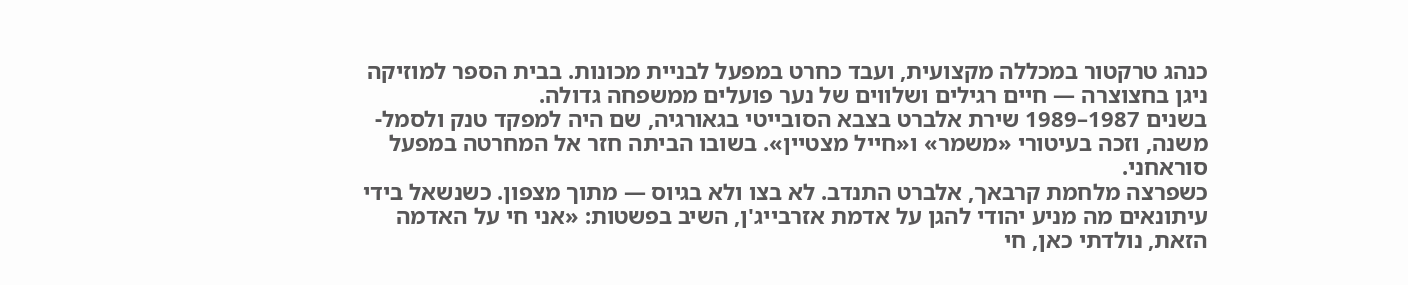כנהג טרקטור במכללה מקצועית, ועבד כחרט במפעל לבניית מכונות. בבית הספר למוזיקה ניגן בחצוצרה — חיים רגילים ושלווים של נער פועלים ממשפחה גדולה.
בשנים 1987–1989 שירת אלברט בצבא הסובייטי בגאורגיה, שם היה למפקד טנק ולסמל-משנה, וזכה בעיטורי «משמר» ו«חייל מצטיין». בשובו הביתה חזר אל המחרטה במפעל סוראחני.
כשפרצה מלחמת קרבאך, אלברט התנדב. לא בצו ולא בגיוס — מתוך מצפון. כשנשאל בידי עיתונאים מה מניע יהודי להגן על אדמת אזרבייג'ן, השיב בפשטות: «אני חי על האדמה הזאת, נולדתי כאן, חי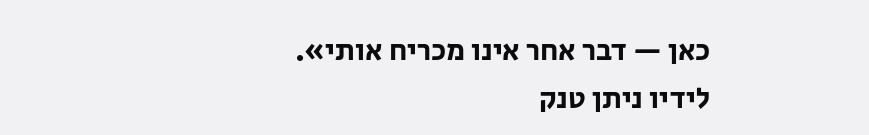כאן — דבר אחר אינו מכריח אותי».
לידיו ניתן טנק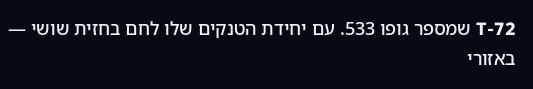T-72 שמספר גופו 533. עם יחידת הטנקים שלו לחם בחזית שושי — באזורי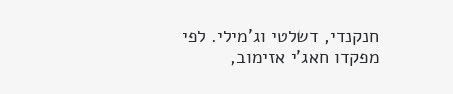חנקנדי, דשלטי וג'מילי. לפי מפקדו חאג'י אזימוב,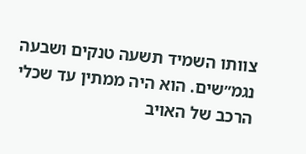צוותו השמיד תשעה טנקים ושבעה נגמ״שים. הוא היה ממתין עד שכלי הרכב של האויב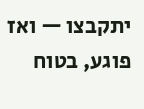יתקבצו — ואז פוגע, בטוח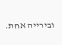ובירייה אחת.